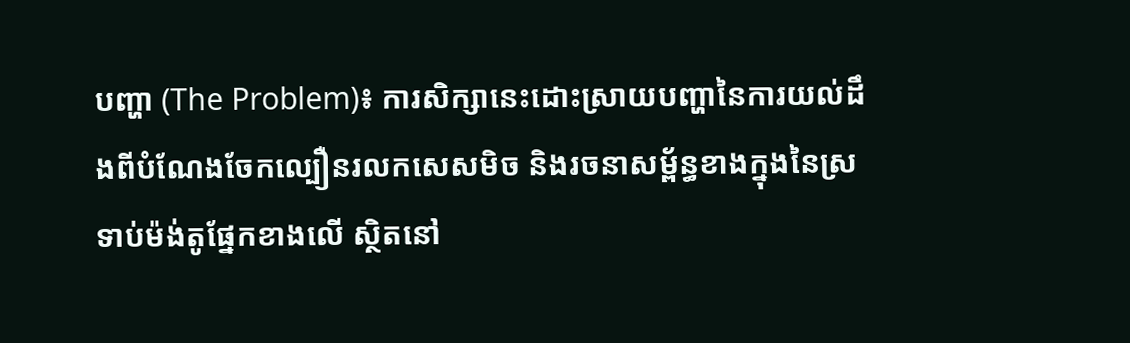បញ្ហា (The Problem)៖ ការសិក្សានេះដោះស្រាយបញ្ហានៃការយល់ដឹងពីបំណែងចែកល្បឿនរលកសេសមិច និងរចនាសម្ព័ន្ធខាងក្នុងនៃស្រទាប់ម៉ង់តូផ្នែកខាងលើ ស្ថិតនៅ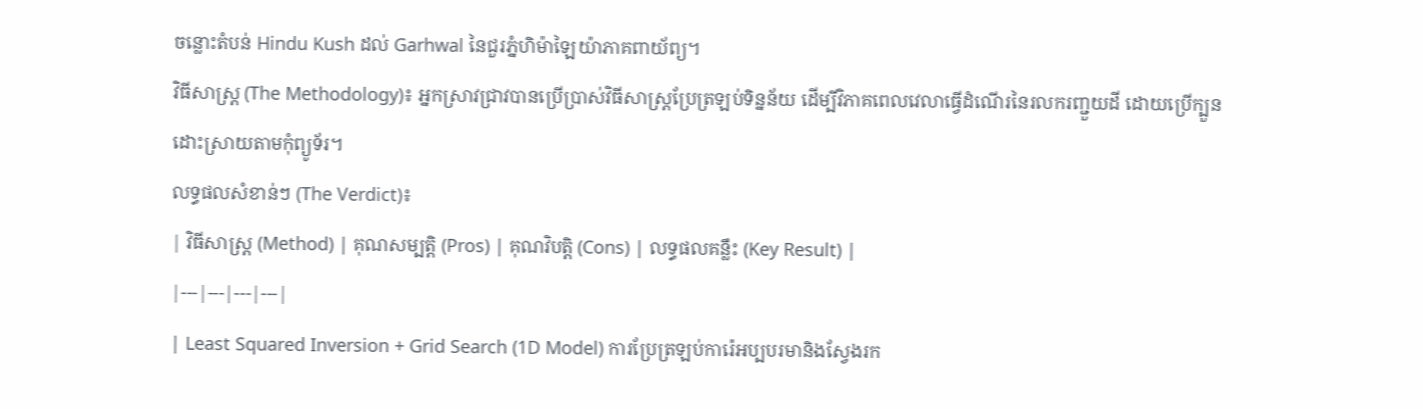ចន្លោះតំបន់ Hindu Kush ដល់ Garhwal នៃជួរភ្នំហិម៉ាឡៃយ៉ាភាគពាយ័ព្យ។
វិធីសាស្ត្រ (The Methodology)៖ អ្នកស្រាវជ្រាវបានប្រើប្រាស់វិធីសាស្ត្រប្រែត្រឡប់ទិន្នន័យ ដើម្បីវិភាគពេលវេលាធ្វើដំណើរនៃរលករញ្ជួយដី ដោយប្រើក្បួនដោះស្រាយតាមកុំព្យូទ័រ។
លទ្ធផលសំខាន់ៗ (The Verdict)៖
| វិធីសាស្ត្រ (Method) | គុណសម្បត្តិ (Pros) | គុណវិបត្តិ (Cons) | លទ្ធផលគន្លឹះ (Key Result) |
|---|---|---|---|
| Least Squared Inversion + Grid Search (1D Model) ការប្រែត្រឡប់ការ៉េអប្បបរមានិងស្វែងរក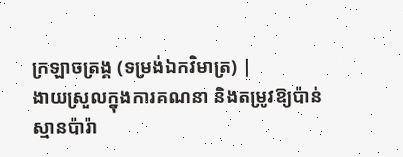ក្រឡាចត្រង្គ (ទម្រង់ឯកវិមាត្រ) |
ងាយស្រួលក្នុងការគណនា និងតម្រូវឱ្យប៉ាន់ស្មានប៉ារ៉ា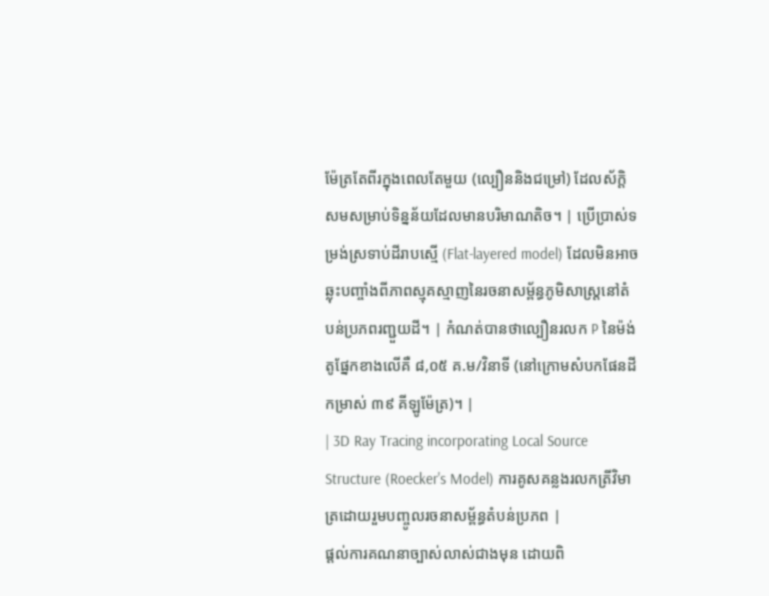ម៉ែត្រតែពីរក្នុងពេលតែមួយ (ល្បឿននិងជម្រៅ) ដែលស័ក្តិសមសម្រាប់ទិន្នន័យដែលមានបរិមាណតិច។ | ប្រើប្រាស់ទម្រង់ស្រទាប់ដីរាបស្មើ (Flat-layered model) ដែលមិនអាចឆ្លុះបញ្ចាំងពីភាពស្មុគស្មាញនៃរចនាសម្ព័ន្ធភូមិសាស្ត្រនៅតំបន់ប្រភពរញ្ជួយដី។ | កំណត់បានថាល្បឿនរលក P នៃម៉ង់តូផ្នែកខាងលើគឺ ៨,០៥ គ.ម/វិនាទី (នៅក្រោមសំបកផែនដីកម្រាស់ ៣៩ គីឡូម៉ែត្រ)។ |
| 3D Ray Tracing incorporating Local Source Structure (Roecker's Model) ការគូសគន្លងរលកត្រីវិមាត្រដោយរួមបញ្ចូលរចនាសម្ព័ន្ធតំបន់ប្រភព |
ផ្តល់ការគណនាច្បាស់លាស់ជាងមុន ដោយពិ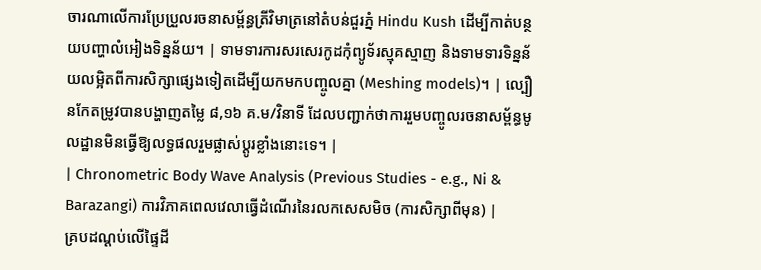ចារណាលើការប្រែប្រួលរចនាសម្ព័ន្ធត្រីវិមាត្រនៅតំបន់ជួរភ្នំ Hindu Kush ដើម្បីកាត់បន្ថយបញ្ហាលំអៀងទិន្នន័យ។ | ទាមទារការសរសេរកូដកុំព្យូទ័រស្មុគស្មាញ និងទាមទារទិន្នន័យលម្អិតពីការសិក្សាផ្សេងទៀតដើម្បីយកមកបញ្ចូលគ្នា (Meshing models)។ | ល្បឿនកែតម្រូវបានបង្ហាញតម្លៃ ៨,១៦ គ.ម/វិនាទី ដែលបញ្ជាក់ថាការរួមបញ្ចូលរចនាសម្ព័ន្ធមូលដ្ឋានមិនធ្វើឱ្យលទ្ធផលរួមផ្លាស់ប្តូរខ្លាំងនោះទេ។ |
| Chronometric Body Wave Analysis (Previous Studies - e.g., Ni & Barazangi) ការវិភាគពេលវេលាធ្វើដំណើរនៃរលកសេសមិច (ការសិក្សាពីមុន) |
គ្របដណ្តប់លើផ្ទៃដី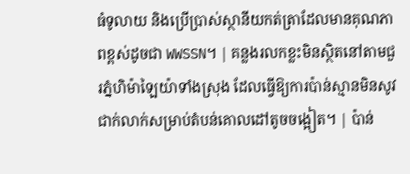ធំទូលាយ និងប្រើប្រាស់ស្ថានីយកត់ត្រាដែលមានគុណភាពខ្ពស់ដូចជា WWSSN។ | គន្លងរលកខ្លះមិនស្ថិតនៅតាមជួរភ្នំហិម៉ាឡៃយ៉ាទាំងស្រុង ដែលធ្វើឱ្យការប៉ាន់ស្មានមិនសូវជាក់លាក់សម្រាប់តំបន់គោលដៅតូចចង្អៀត។ | ប៉ាន់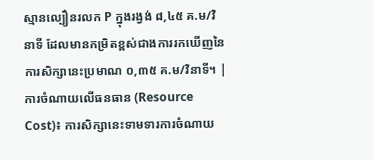ស្មានល្បឿនរលក P ក្នុងរង្វង់ ៨,៤៥ គ.ម/វិនាទី ដែលមានកម្រិតខ្ពស់ជាងការរកឃើញនៃការសិក្សានេះប្រមាណ ០,៣៥ គ.ម/វិនាទី។ |
ការចំណាយលើធនធាន (Resource Cost)៖ ការសិក្សានេះទាមទារការចំណាយ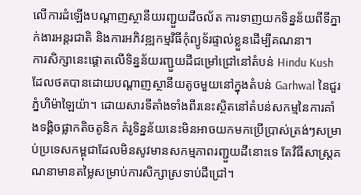លើការដំឡើងបណ្តាញស្ថានីយរញ្ជួយដីចល័ត ការទាញយកទិន្នន័យពីទីភ្នាក់ងារអន្តរជាតិ និងការអភិវឌ្ឍកម្មវិធីកុំព្យូទ័រផ្ទាល់ខ្លួនដើម្បីគណនា។
ការសិក្សានេះផ្តោតលើទិន្នន័យរញ្ជួយដីជម្រៅជ្រៅនៅតំបន់ Hindu Kush ដែលថតបានដោយបណ្តាញស្ថានីយតូចមួយនៅក្នុងតំបន់ Garhwal នៃជួរភ្នំហិម៉ាឡៃយ៉ា។ ដោយសារទីតាំងទាំងពីរនេះស្ថិតនៅតំបន់សកម្មនៃការគាំងទង្គិចផ្លាកតិចតូនិក គំរូទិន្នន័យនេះមិនអាចយកមកប្រើប្រាស់ត្រង់ៗសម្រាប់ប្រទេសកម្ពុជាដែលមិនសូវមានសកម្មភាពរញ្ជួយដីនោះទេ តែវិធីសាស្ត្រគណនាមានតម្លៃសម្រាប់ការសិក្សាស្រទាប់ដីជ្រៅ។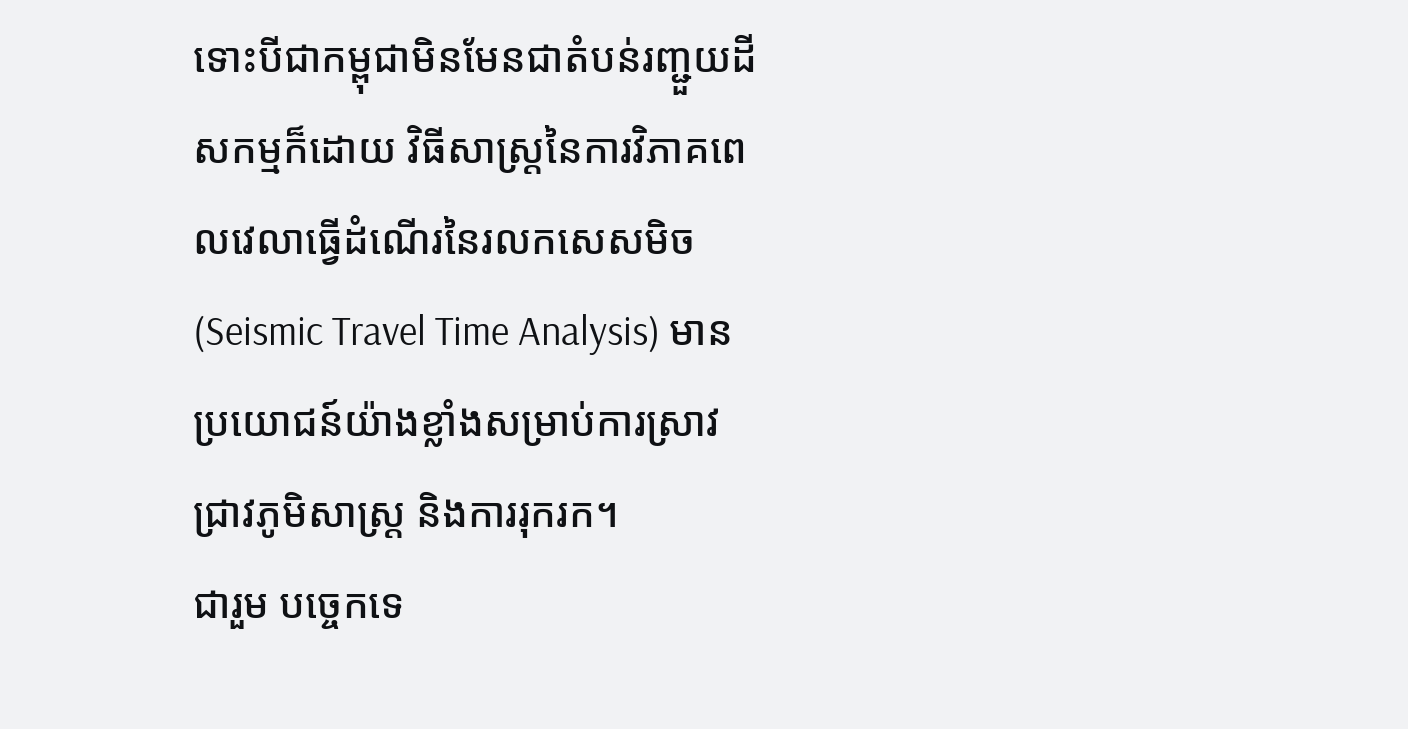ទោះបីជាកម្ពុជាមិនមែនជាតំបន់រញ្ជួយដីសកម្មក៏ដោយ វិធីសាស្ត្រនៃការវិភាគពេលវេលាធ្វើដំណើរនៃរលកសេសមិច (Seismic Travel Time Analysis) មានប្រយោជន៍យ៉ាងខ្លាំងសម្រាប់ការស្រាវជ្រាវភូមិសាស្ត្រ និងការរុករក។
ជារួម បច្ចេកទេ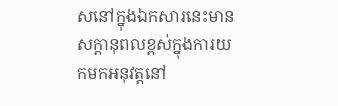សនៅក្នុងឯកសារនេះមានសក្តានុពលខ្ពស់ក្នុងការយកមកអនុវត្តនៅ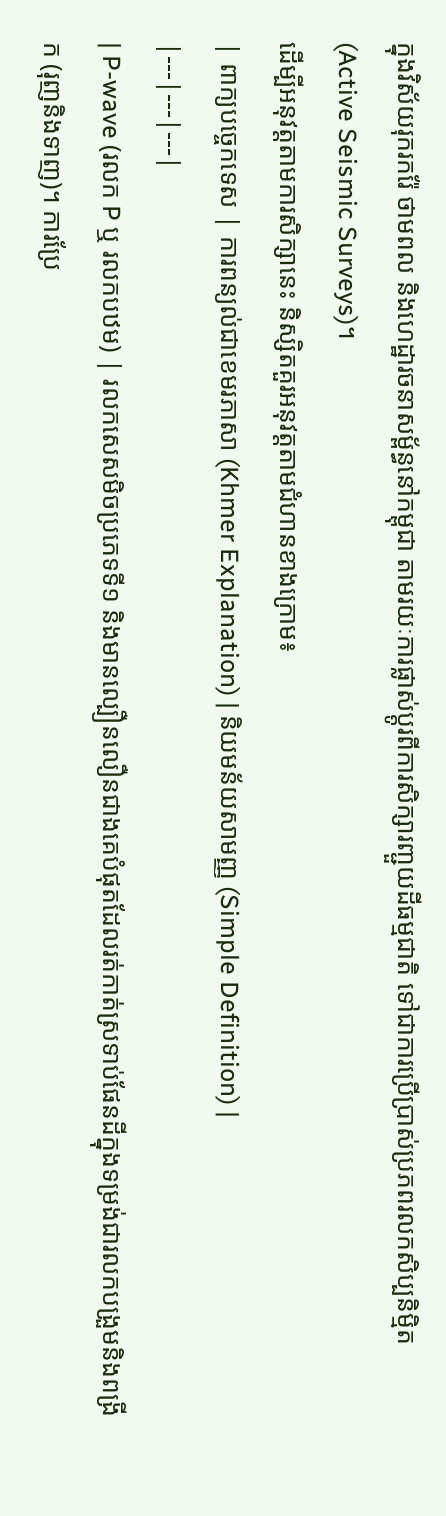ក្នុងវិស័យរុករករ៉ែ ថាមពល និងហេដ្ឋារចនាសម្ព័ន្ធនៅកម្ពុជា តាមរយៈការផ្លាស់ប្តូរពីការសិក្សារញ្ជួយដីធម្មជាតិ ទៅជាការប្រើប្រាស់ប្រភពរលកសិប្បនិម្មិត (Active Seismic Surveys)។
ដើម្បីអនុវត្តតាមការសិក្សានេះ និស្សិតគួរអនុវត្តតាមជំហានខាងក្រោម៖
| ពាក្យបច្ចេកទេស | ការពន្យល់ជាខេមរភាសា (Khmer Explanation) | និយមន័យសាមញ្ញ (Simple Definition) |
|---|---|---|
| P-wave (រលក P ឬ រលកបឋម) | រលកសេសមិចប្រភេទទី១ និងមានល្បឿនលឿនជាងគេបំផុតដែលរត់កាត់ស្រទាប់ផែនដីក្នុងទម្រង់ជារលកបង្រួមនិងពង្រីក (រុញនិងទាញ)។ ការប្រែ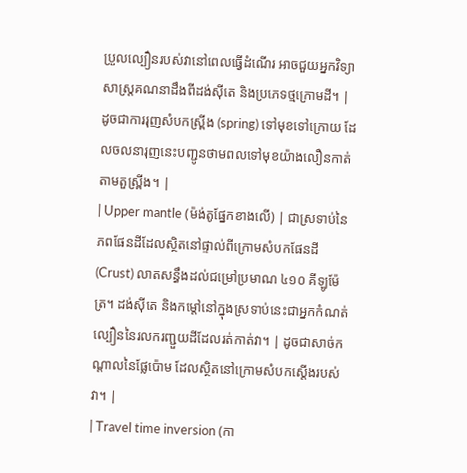ប្រួលល្បឿនរបស់វានៅពេលធ្វើដំណើរ អាចជួយអ្នកវិទ្យាសាស្ត្រគណនាដឹងពីដង់ស៊ីតេ និងប្រភេទថ្មក្រោមដី។ | ដូចជាការរុញសំបកស្ព្រីង (spring) ទៅមុខទៅក្រោយ ដែលចលនារុញនេះបញ្ជូនថាមពលទៅមុខយ៉ាងលឿនកាត់តាមតួស្ព្រីង។ |
| Upper mantle (ម៉ង់តូផ្នែកខាងលើ) | ជាស្រទាប់នៃភពផែនដីដែលស្ថិតនៅផ្ទាល់ពីក្រោមសំបកផែនដី (Crust) លាតសន្ធឹងដល់ជម្រៅប្រមាណ ៤១០ គីឡូម៉ែត្រ។ ដង់ស៊ីតេ និងកម្តៅនៅក្នុងស្រទាប់នេះជាអ្នកកំណត់ល្បឿននៃរលករញ្ជួយដីដែលរត់កាត់វា។ | ដូចជាសាច់កណ្តាលនៃផ្លែប៉ោម ដែលស្ថិតនៅក្រោមសំបកស្តើងរបស់វា។ |
| Travel time inversion (កា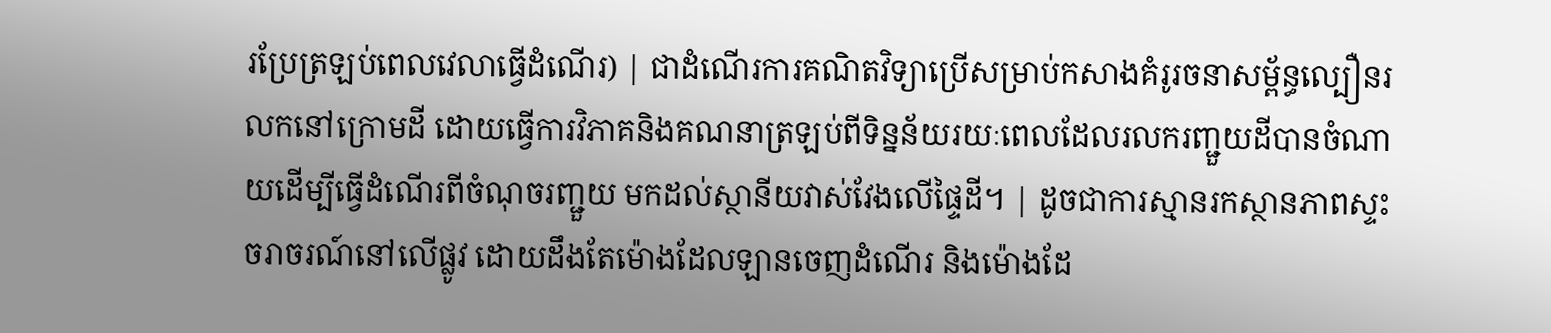រប្រែត្រឡប់ពេលវេលាធ្វើដំណើរ) | ជាដំណើរការគណិតវិទ្យាប្រើសម្រាប់កសាងគំរូរចនាសម្ព័ន្ធល្បឿនរលកនៅក្រោមដី ដោយធ្វើការវិភាគនិងគណនាត្រឡប់ពីទិន្នន័យរយៈពេលដែលរលករញ្ជួយដីបានចំណាយដើម្បីធ្វើដំណើរពីចំណុចរញ្ជួយ មកដល់ស្ថានីយវាស់វែងលើផ្ទៃដី។ | ដូចជាការស្មានរកស្ថានភាពស្ទះចរាចរណ៍នៅលើផ្លូវ ដោយដឹងតែម៉ោងដែលឡានចេញដំណើរ និងម៉ោងដែ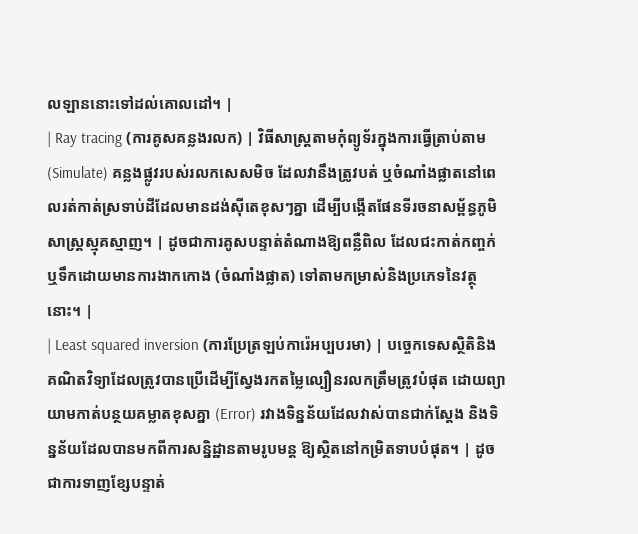លឡាននោះទៅដល់គោលដៅ។ |
| Ray tracing (ការគូសគន្លងរលក) | វិធីសាស្ត្រតាមកុំព្យូទ័រក្នុងការធ្វើត្រាប់តាម (Simulate) គន្លងផ្លូវរបស់រលកសេសមិច ដែលវានឹងត្រូវបត់ ឬចំណាំងផ្លាតនៅពេលរត់កាត់ស្រទាប់ដីដែលមានដង់ស៊ីតេខុសៗគ្នា ដើម្បីបង្កើតផែនទីរចនាសម្ព័ន្ធភូមិសាស្ត្រស្មុគស្មាញ។ | ដូចជាការគូសបន្ទាត់តំណាងឱ្យពន្លឺពិល ដែលជះកាត់កញ្ចក់ ឬទឹកដោយមានការងាកកោង (ចំណាំងផ្លាត) ទៅតាមកម្រាស់និងប្រភេទនៃវត្ថុនោះ។ |
| Least squared inversion (ការប្រែត្រឡប់ការ៉េអប្បបរមា) | បច្ចេកទេសស្ថិតិនិងគណិតវិទ្យាដែលត្រូវបានប្រើដើម្បីស្វែងរកតម្លៃល្បឿនរលកត្រឹមត្រូវបំផុត ដោយព្យាយាមកាត់បន្ថយគម្លាតខុសគ្នា (Error) រវាងទិន្នន័យដែលវាស់បានជាក់ស្តែង និងទិន្នន័យដែលបានមកពីការសន្និដ្ឋានតាមរូបមន្ត ឱ្យស្ថិតនៅកម្រិតទាបបំផុត។ | ដូចជាការទាញខ្សែបន្ទាត់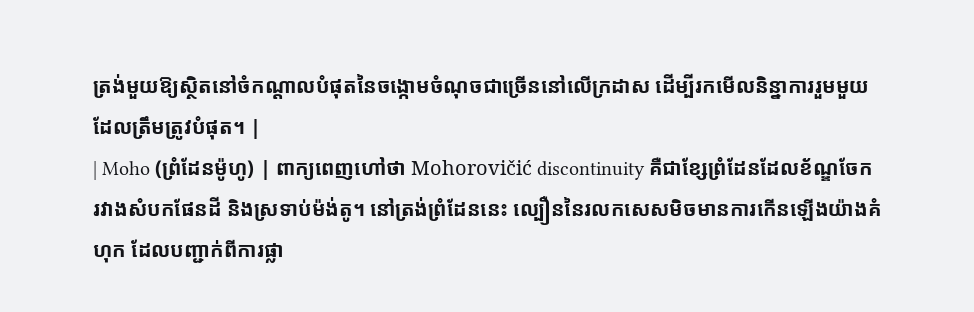ត្រង់មួយឱ្យស្ថិតនៅចំកណ្តាលបំផុតនៃចង្កោមចំណុចជាច្រើននៅលើក្រដាស ដើម្បីរកមើលនិន្នាការរួមមួយដែលត្រឹមត្រូវបំផុត។ |
| Moho (ព្រំដែនម៉ូហូ) | ពាក្យពេញហៅថា Mohorovičić discontinuity គឺជាខ្សែព្រំដែនដែលខ័ណ្ឌចែករវាងសំបកផែនដី និងស្រទាប់ម៉ង់តូ។ នៅត្រង់ព្រំដែននេះ ល្បឿននៃរលកសេសមិចមានការកើនឡើងយ៉ាងគំហុក ដែលបញ្ជាក់ពីការផ្លា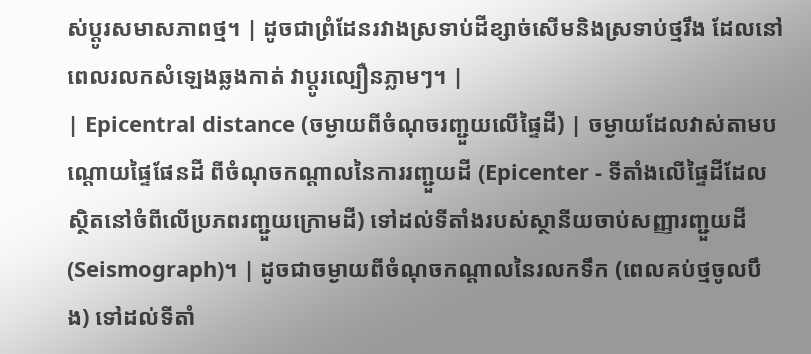ស់ប្តូរសមាសភាពថ្ម។ | ដូចជាព្រំដែនរវាងស្រទាប់ដីខ្សាច់សើមនិងស្រទាប់ថ្មរឹង ដែលនៅពេលរលកសំឡេងឆ្លងកាត់ វាប្តូរល្បឿនភ្លាមៗ។ |
| Epicentral distance (ចម្ងាយពីចំណុចរញ្ជួយលើផ្ទៃដី) | ចម្ងាយដែលវាស់តាមបណ្តោយផ្ទៃផែនដី ពីចំណុចកណ្តាលនៃការរញ្ជួយដី (Epicenter - ទីតាំងលើផ្ទៃដីដែលស្ថិតនៅចំពីលើប្រភពរញ្ជួយក្រោមដី) ទៅដល់ទីតាំងរបស់ស្ថានីយចាប់សញ្ញារញ្ជួយដី (Seismograph)។ | ដូចជាចម្ងាយពីចំណុចកណ្តាលនៃរលកទឹក (ពេលគប់ថ្មចូលបឹង) ទៅដល់ទីតាំ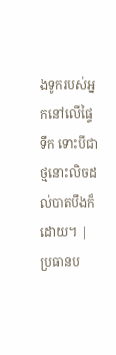ងទូករបស់អ្នកនៅលើផ្ទៃទឹក ទោះបីជាថ្មនោះលិចដល់បាតបឹងក៏ដោយ។ |
ប្រធានប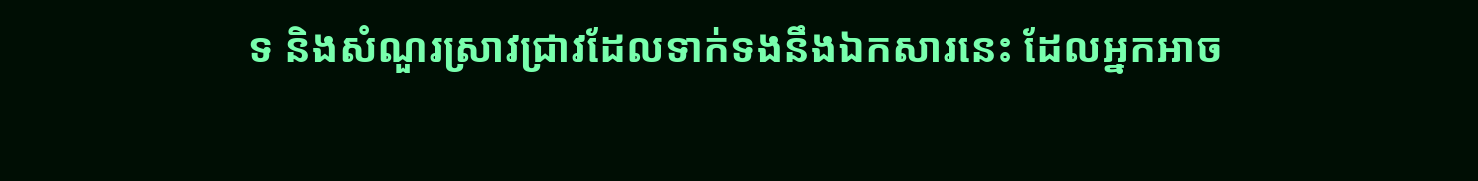ទ និងសំណួរស្រាវជ្រាវដែលទាក់ទងនឹងឯកសារនេះ ដែលអ្នកអាច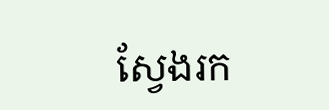ស្វែងរក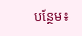បន្ថែម៖